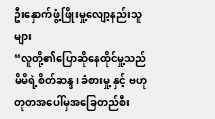ဦးနှောက်ဖွံ့ဖြိုးမှု့လျော့နည်းသူများ
“လူတို့၏ပြောဆိုနေထိုင်မှု့သည် မိမိရဲ့စိတ်ဆန္ဒ၊ ခံစားမှု့ နှင့် ဗဟုတုတအပေါ်မှအခြေတည်စီး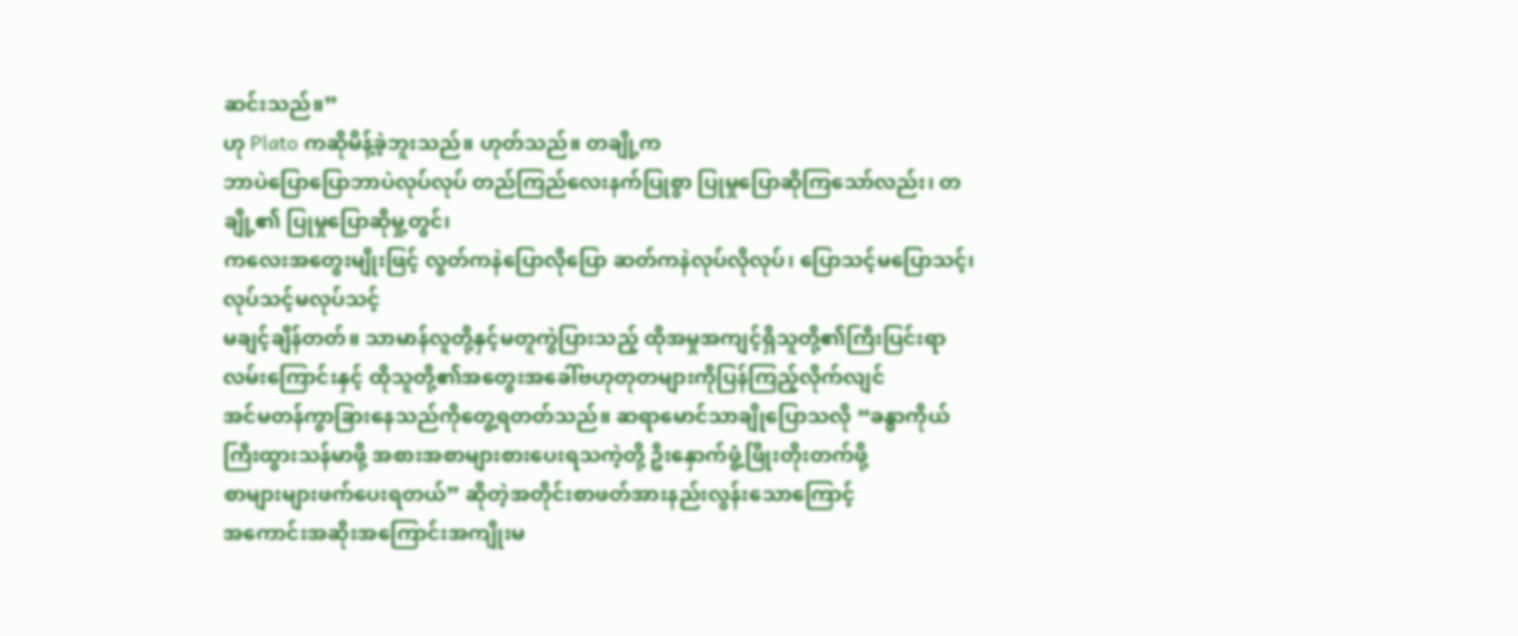ဆင်းသည်။”
ဟု Plato ကဆိုမိန့်ခဲ့ဘူးသည်။ ဟုတ်သည်။ တချို့က
ဘာပဲပြောပြောဘာပဲလုပ်လုပ် တည်ကြည်လေးနက်ပြုစွာ ပြုမှုပြောဆိုကြသော်လည်း၊ တချို့၏ ပြုမှုပြောဆိုမှု့တွင်၊
ကလေးအတွေးမျိုးဖြင့် လွတ်ကနဲပြောလိုပြော ဆတ်ကနဲလုပ်လိုလုပ်၊ ပြောသင့်မပြောသင့်၊ လုပ်သင့်မလုပ်သင့်
မချင့်ချိန်တတ်။ သာမာန်လူတို့နှင့်မတူကွဲပြားသည့် ထိုအမှုအကျင့်ရှိသူတို့၏ကြီးပြင်းရာလမ်းကြောင်းနှင့် ထိုသူတို့၏အတွေးအခေါ်ဗဟုတုတများကိုပြန်ကြည့်လိုက်လျင်
အင်မတန်ကွာခြားနေသည်ကိုတွေ့ရတတ်သည်။ ဆရာမောင်သာချိုပြောသလို “ခန္ဓာကိုယ်ကြီးထွားသန်မာဖို့ အစားအစာများစားပေးရသကဲ့တို့ ဦးနှောက်ဖွံ့ဖြိုးတိုးတက်ဖို့
စာများများဖက်ပေးရတယ်” ဆိုတဲ့အတိုင်းစာဖတ်အားနည်းလွန်းသောကြောင့်
အကောင်းအဆိုးအကြောင်းအကျိုးမ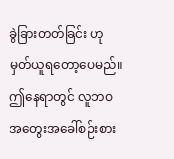ခွဲခြားတတ်ခြင်း ဟုမှတ်ယူရတော့ပေမည်။ ဤနေရာတွင် လူဘဝအတွေးအခေါ်စဉ်းစား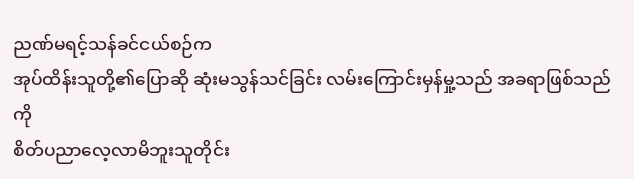ညဏ်မရင့်သန်ခင်ငယ်စဉ်က
အုပ်ထိန်းသူတို့၏ပြောဆို ဆုံးမသွန်သင်ခြင်း လမ်းကြောင်းမှန်မှု့သည် အခရာဖြစ်သည်ကို
စိတ်ပညာလေ့လာမိဘူးသူတိုင်း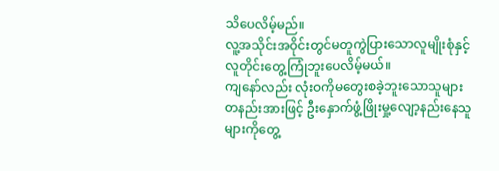သိပေလိမ့်မည်။
လူ့အသိုင်းအဝိုင်းတွင်မတူကွဲပြားသောလူမျိုးစုံနှင့်လူတိုင်းတွေ့ကြုံဘူးပေလိမ့်မယ်။
ကျနော်လည်း လုံးဝကိုမတွေးစခဲ့ဘူးသောသူများ တနည်းအားဖြင့် ဦးနှောက်ဖွံ့ဖြိုးမှု့လျော့နည်းနေသူများကိုတွေ့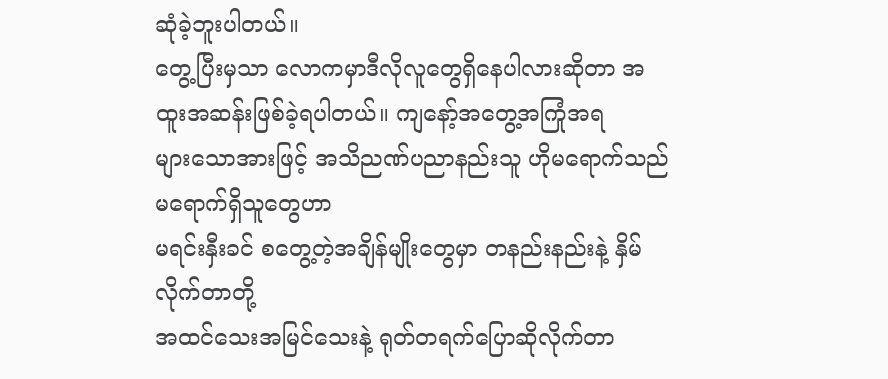ဆုံခဲ့ဘူးပါတယ်။
တွေ့ပြီးမှသာ လောကမှာဒီလိုလူတွေရှိနေပါလားဆိုတာ အထူးအဆန်းဖြစ်ခဲ့ရပါတယ်။ ကျနော့်အတွေ့အကြုံအရ
များသောအားဖြင့် အသိညဏ်ပညာနည်းသူ ဟိုမရောက်သည်မရောက်ရှိသူတွေဟာ
မရင်းနှီးခင် စတွေ့တဲ့အချိန်မျိုးတွေမှာ တနည်းနည်းနဲ့ နှိမ်လိုက်တာတို့
အထင်သေးအမြင်သေးနဲ့ ရုတ်တရက်ပြောဆိုလိုက်တာ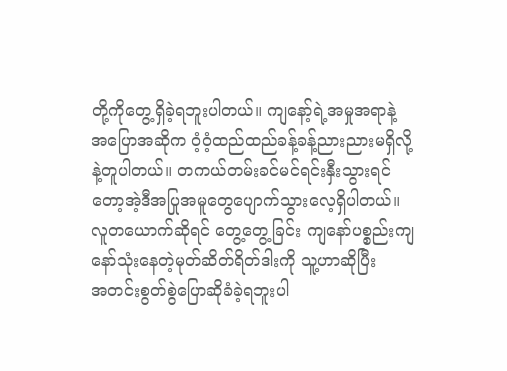တို့ကိုတွေ့ရှိခဲ့ရဘူးပါတယ်။ ကျနော့်ရဲ့အမှုအရာနဲ့
အပြောအဆိုက ဝံ့ဝံ့ထည်ထည်ခန့်ခန့်ညားညားမရှိလို့နဲ့တူပါတယ်။ တကယ်တမ်းခင်မင်ရင်းနှီးသွားရင်တော့အဲ့ဒီအပြုအမူတွေပျောက်သွားလေ့ရှိပါတယ်။
လူတယောက်ဆိုရင် တွေ့တွေ့ခြင်း ကျနော်ပစ္စည်းကျနော်သုံးနေတဲ့မုတ်ဆိတ်ရိတ်ဒါးကို သူ့ဟာဆိုပြီး
အတင်းစွတ်စွဲပြောဆိုခံခဲ့ရဘူးပါ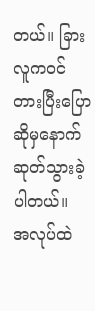တယ်။ ခြားလူကဝင်တားပြီးပြောဆိုမှနောက်ဆုတ်သွားခဲ့ပါတယ်။
အလုပ်ထဲ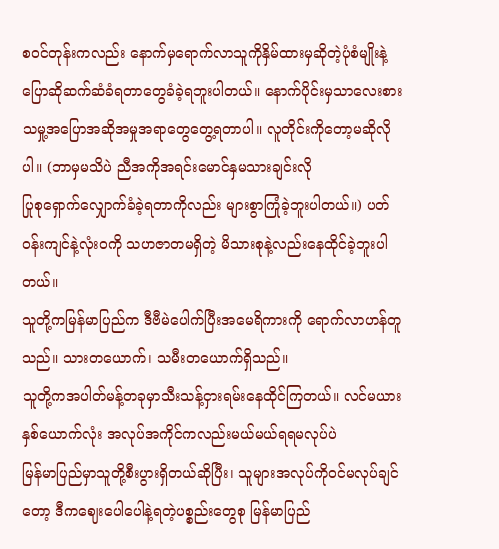စဝင်တုန်းကလည်း နောက်မှရောက်လာသူကိုနှိမ်ထားမှဆိုတဲ့ပုံစံမျိုးနဲ့ပြောဆိုဆက်ဆံခံရတာတွေခံခဲ့ရဘူးပါတယ်။ နောက်ပိုင်းမှသာလေးစားသမှု့အပြောအဆိုအမှုအရာတွေတွေ့ရတာပါ။ လူတိုင်းကိုတော့မဆိုလိုပါ။ (ဘာမှမသိပဲ ညီအကိုအရင်းမောင်နှမသားချင်းလို
ပြုစုရှောက်လျှောက်ခံခဲ့ရတာကိုလည်း များစွာကြုံခဲ့ဘူးပါတယ်။) ပတ်ဝန်းကျင်နဲ့လုံးဝကို သဟဇာတမရှိတဲ့ မိသားစုနဲ့လည်းနေထိုင်ခဲ့ဘူးပါတယ်။
သူတို့ကမြန်မာပြည်က ဒီဗီမဲပေါက်ပြီးအမေရိကားကို ရောက်လာဟန်တူသည်။ သားတယောက်၊ သမီးတယောက်ရှိသည်။
သူတို့ကအပါတ်မန့်တခုမှာသီးသန့်ငှားရမ်းနေထိုင်ကြတယ်။ လင်မယားနှစ်ယောက်လုံး အလုပ်အကိုင်ကလည်းမယ်မယ်ရရမလုပ်ပဲ
မြန်မာပြည်မှာသူတို့စီးပွားရှိတယ်ဆိုပြီး၊ သူများအလုပ်ကိုဝင်မလုပ်ချင်တော့ ဒီကဈေးပေါပေါနဲ့ရတဲ့ပစ္စည်းတွေစု မြန်မာပြည်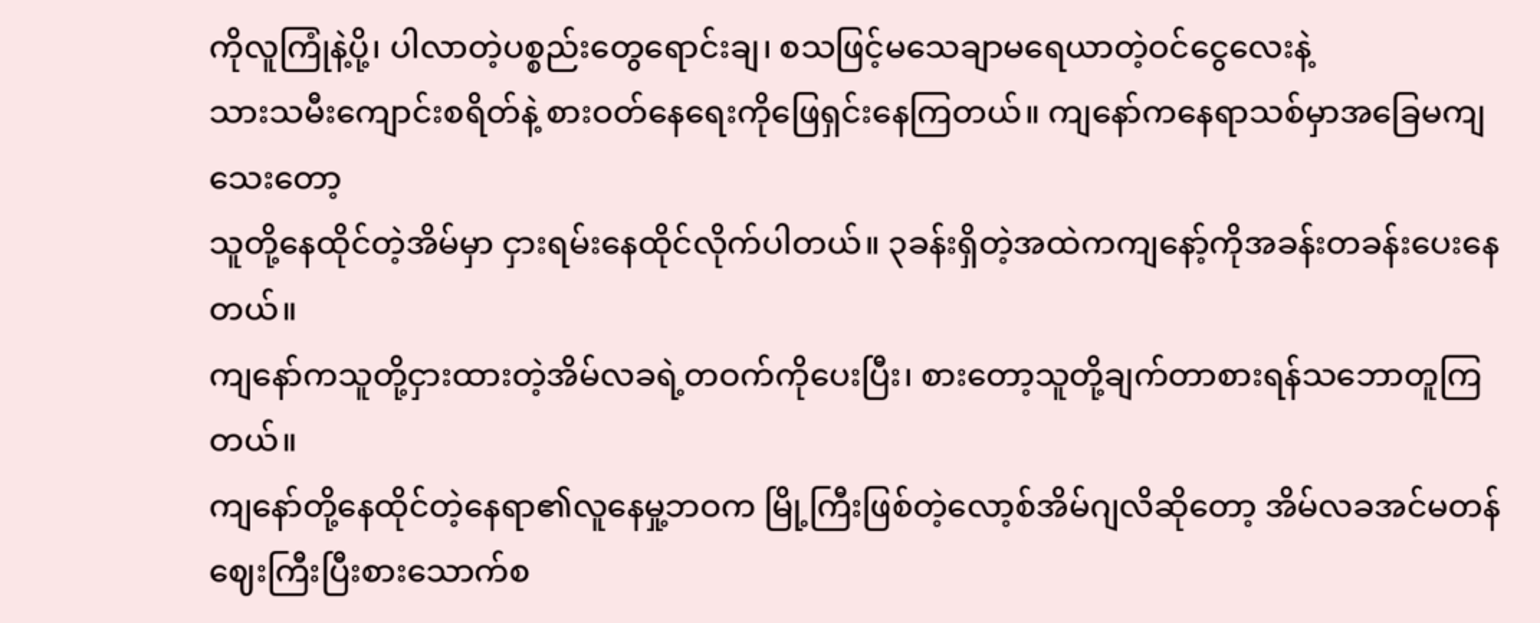ကိုလူကြုံနဲ့ပို့၊ ပါလာတဲ့ပစ္စည်းတွေရောင်းချ၊ စသဖြင့်မသေချာမရေယာတဲ့ဝင်ငွေလေးနဲ့
သားသမီးကျောင်းစရိတ်နဲ့ စားဝတ်နေရေးကိုဖြေရှင်းနေကြတယ်။ ကျနော်ကနေရာသစ်မှာအခြေမကျသေးတော့
သူတို့နေထိုင်တဲ့အိမ်မှာ ငှားရမ်းနေထိုင်လိုက်ပါတယ်။ ၃ခန်းရှိတဲ့အထဲကကျနော့်ကိုအခန်းတခန်းပေးနေတယ်။
ကျနော်ကသူတို့ငှားထားတဲ့အိမ်လခရဲ့တဝက်ကိုပေးပြီး၊ စားတော့သူတို့ချက်တာစားရန်သဘောတူကြတယ်။
ကျနော်တို့နေထိုင်တဲ့နေရာ၏လူနေမှု့ဘဝက မြို့ကြီးဖြစ်တဲ့လော့စ်အိမ်ဂျလိဆိုတော့ အိမ်လခအင်မတန်ဈေးကြီးပြီးစားသောက်စ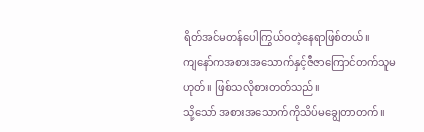ရိတ်အင်မတန်ပေါကြွယ်ဝတဲ့နေရာဖြစ်တယ်။
ကျနော်ကအစားအသောက်နှင့်ဇီဇာကြောင်တက်သူမဟုတ်။ ဖြစ်သလိုစားတတ်သည်။
သို့သော် အစားအသောက်ကိုသိပ်မချွေတာတက်။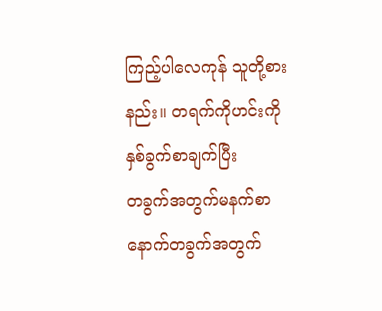ကြည့်ပါလေကုန် သူတို့စားနည်း။ တရက်ကိုဟင်းကိုနှစ်ခွက်စာချက်ပြီး
တခွက်အတွက်မနက်စာနောက်တခွက်အတွက်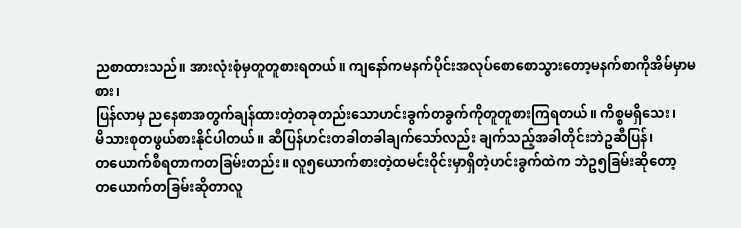ညစာထားသည်။ အားလုံးစုံမှတူတူစားရတယ်။ ကျနော်ကမနက်ပိုင်းအလုပ်စောစောသွားတော့မနက်စာကိုအိမ်မှာမစား၊
ပြန်လာမှ ညနေစာအတွက်ချန်ထားတဲ့တခုတည်းသောဟင်းခွက်တခွက်ကိုတူတူစားကြရတယ်။ ကိစ္စမရှိသေး၊
မိသားစုတဖွယ်စားနိုင်ပါတယ်။ ဆီပြန်ဟင်းတခါတခါချက်သော်လည်း ချက်သည့်အခါတိုင်းဘဲဥဆီပြန်၊
တယောက်စီရတာကတခြမ်းတည်း။ လူ၅ယောက်စားတဲ့ထမင်းဝိုင်းမှာရှိတဲ့ဟင်းခွက်ထဲက ဘဲဥ၅ခြမ်းဆိုတော့
တယောက်တခြမ်းဆိုတာလူ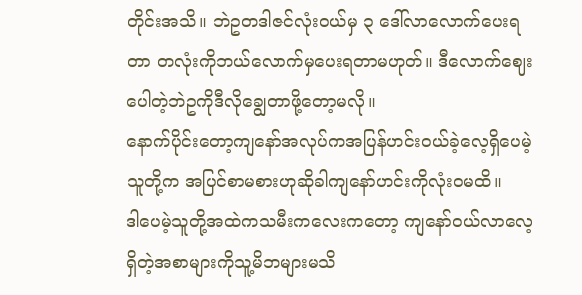တိုင်းအသိ။ ဘဲဥတဒါဇင်လုံးဝယ်မှ ၃ ဒေါ်လာလောက်ပေးရတာ တလုံးကိုဘယ်လောက်မှပေးရတာမဟုတ်။ ဒီလောက်ဈေးပေါတဲ့ဘဲဥကိုဒီလိုချွေတာဖို့တော့မလို။
နောက်ပိုင်းတော့ကျနော်အလုပ်ကအပြန်ဟင်းဝယ်ခဲ့လေ့ရှိပေမဲ့သူတို့က အပြင်စာမစားဟုဆိုခါကျနော်ဟင်းကိုလုံးဝမထိ။
ဒါပေမဲ့သူတို့အထဲကသမီးကလေးကတော့ ကျနော်ဝယ်လာလေ့ရှိတဲ့အစာများကိုသူ့မိဘများမသိ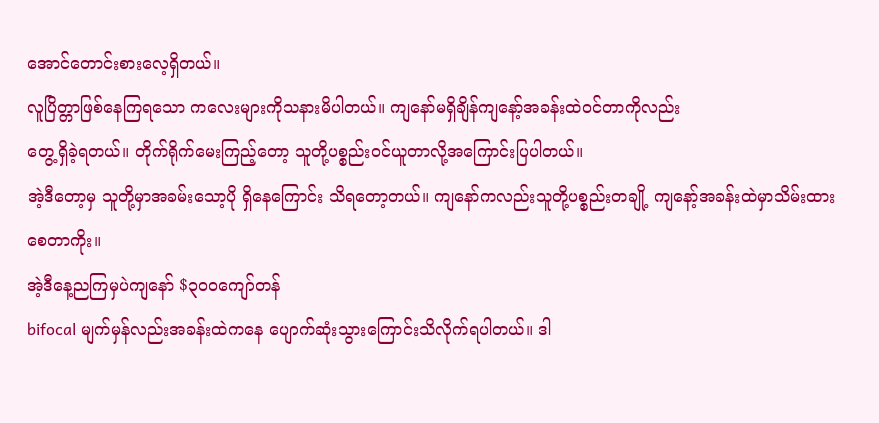အောင်တောင်းစားလေ့ရှိတယ်။
လူပြိတ္တာဖြစ်နေကြရသော ကလေးများကိုသနားမိပါတယ်။ ကျနော်မရှိချိန်ကျနော့်အခန်းထဲဝင်တာကိုလည်း
တွေ့ရှိခဲ့ရတယ်။ တိုက်ရိုက်မေးကြည့်တော့ သူတို့ပစ္စည်းဝင်ယူတာလို့အကြောင်းပြပါတယ်။
အဲ့ဒီတော့မှ သူတို့မှာအခမ်းသော့ပို ရှိနေကြောင်း သိရတော့တယ်။ ကျနော်ကလည်းသူတို့ပစ္စည်းတချို့ ကျနော့်အခန်းထဲမှာသိမ်းထားစေတာကိုး။
အဲ့ဒီနေ့ညကြမှပဲကျနော် $၃၀၀ကျော်တန်
bifocal မျက်မှန်လည်းအခန်းထဲကနေ ပျောက်ဆုံးသွားကြောင်းသိလိုက်ရပါတယ်။ ဒါ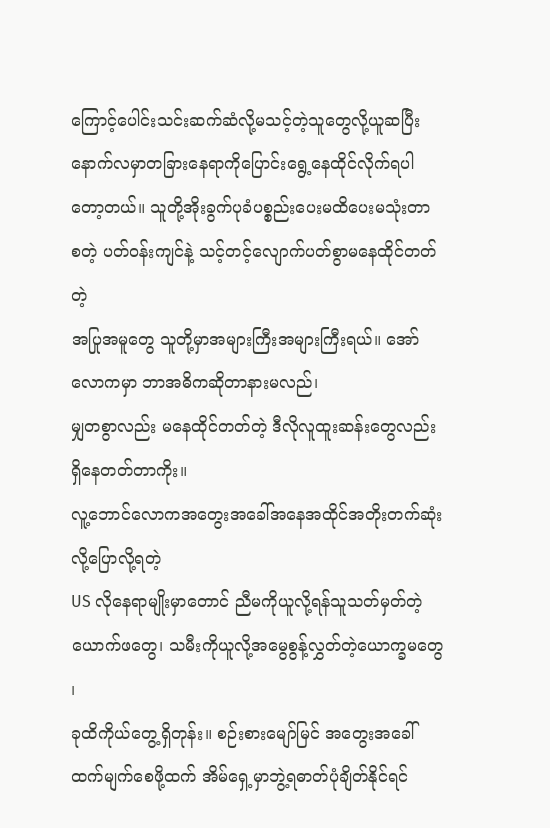ကြောင့်ပေါင်းသင်းဆက်ဆံလို့မသင့်တဲ့သူတွေလို့ယူဆပြီး နောက်လမှာတခြားနေရာကိုပြောင်းရွေ့နေထိုင်လိုက်ရပါတော့တယ်။ သူတို့အိုးခွက်ပုခံပစ္စည်းပေးမထိပေးမသုံးတာ စတဲ့ ပတ်ဝန်းကျင်နဲ့ သင့်တင့်လျောက်ပတ်စွာမနေထိုင်တတ်တဲ့
အပြုအမူတွေ သူတို့မှာအများကြီးအများကြီးရယ်။ အော် လောကမှာ ဘာအဓိကဆိုတာနားမလည်၊
မျှတစွာလည်း မနေထိုင်တတ်တဲ့ ဒီလိုလူထူးဆန်းတွေလည်းရှိနေတတ်တာကိုး။
လူ့ဘောင်လောကအတွေးအခေါ်အနေအထိုင်အတိုးတက်ဆုံးလို့ပြောလို့ရတဲ့
US လိုနေရာမျိုးမှာတောင် ညီမကိုယူလို့ရန်သူသတ်မှတ်တဲ့ယောက်ဖတွေ၊ သမီးကိုယူလို့အမွေစွန့်လွှတ်တဲ့ယောက္ခမတွေ ၊
ခုထိကိုယ်တွေ့ရှိတုန်း။ စဉ်းစားမျော်မြင် အတွေးအခေါ် ထက်မျက်စေဖို့ထက် အိမ်ရှေ့မှာဘွဲ့ရဓာတ်ပုံချိတ်နိုင်ရင်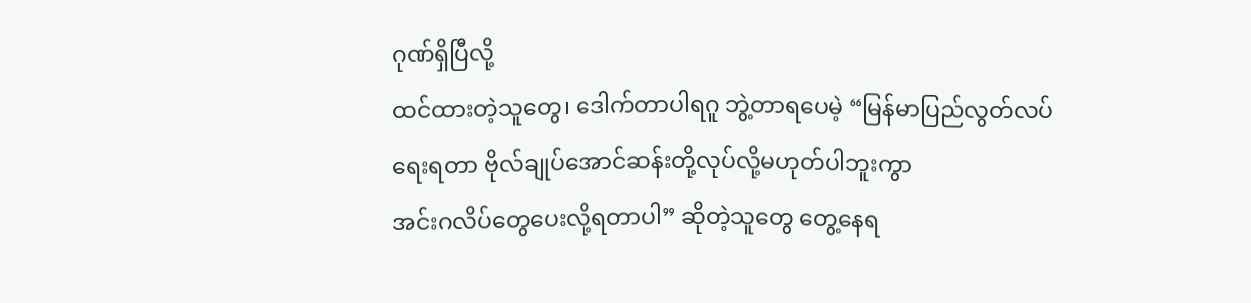ဂုဏ်ရှိပြီလို့
ထင်ထားတဲ့သူတွေ၊ ဒေါက်တာပါရဂူ ဘွဲ့တာရပေမဲ့ “မြန်မာပြည်လွတ်လပ်ရေးရတာ ဗိုလ်ချုပ်အောင်ဆန်းတို့လုပ်လို့မဟုတ်ပါဘူးကွာ
အင်းဂလိပ်တွေပေးလို့ရတာပါ” ဆိုတဲ့သူတွေ တွေ့နေရ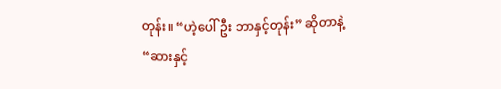တုန်း။ “ဟဲ့ပေါ်ဦး ဘာနှင့်တုန်း” ဆိုတာနဲ့
“ဆားနှင့်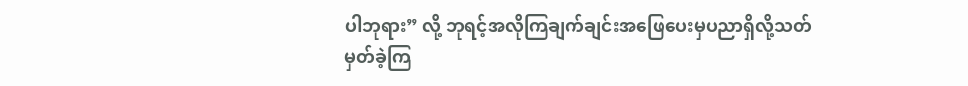ပါဘုရား” လို့ ဘုရင့်အလိုကြချက်ချင်းအဖြေပေးမှပညာရှိလို့သတ်မှတ်ခဲ့ကြ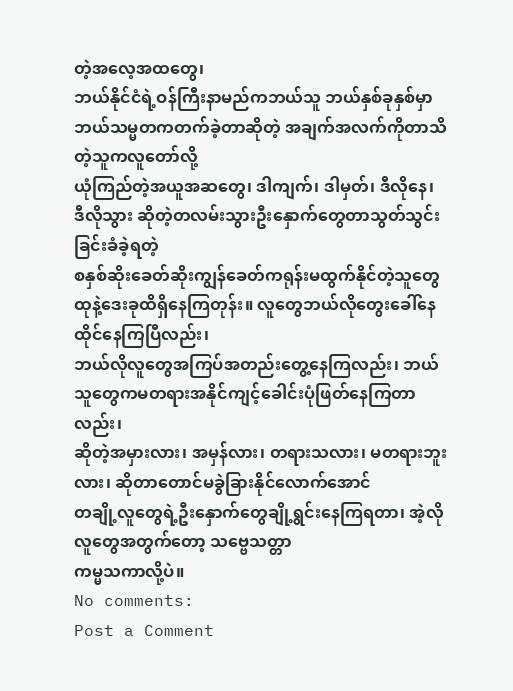တဲ့အလေ့အထတွေ၊
ဘယ်နိုင်ငံရဲ့ဝန်ကြီးနာမည်ကဘယ်သူ ဘယ်နှစ်ခုနှစ်မှာဘယ်သမ္မတကတက်ခဲ့တာဆိုတဲ့ အချက်အလက်ကိုတာသိတဲ့သူကလူတော်လို့
ယုံကြည်တဲ့အယူအဆတွေ၊ ဒါကျက်၊ ဒါမှတ်၊ ဒီလိုနေ၊ ဒီလိုသွား ဆိုတဲ့တလမ်းသွားဦးနှောက်တွေတာသွတ်သွင်းခြင်းခံခဲ့ရတဲ့
စနှစ်ဆိုးခေတ်ဆိုးကျွန်ခေတ်ကရုန်းမထွက်နိုင်တဲ့သူတွေ ထုနဲ့ဒေးခုထိရှိနေကြတုန်း။ လူတွေဘယ်လိုတွေးခေါ်နေထိုင်နေကြပြီလည်း၊
ဘယ်လိုလူတွေအကြပ်အတည်းတွေ့နေကြလည်း၊ ဘယ်သူတွေကမတရားအနိုင်ကျင့်ခေါင်းပုံဖြတ်နေကြတာလည်း၊
ဆိုတဲ့အမှားလား၊ အမှန်လား၊ တရားသလား၊ မတရားဘူးလား၊ ဆိုတာတောင်မခွဲခြားနိုင်လောက်အောင်
တချို့လူတွေရဲ့ဦးနှောက်တွေချို့ရွင်းနေကြရတာ၊ အဲ့လိုလူတွေအတွက်တော့ သဗ္ဗေသတ္တာ
ကမ္မသကာလို့ပဲ။
No comments:
Post a Comment